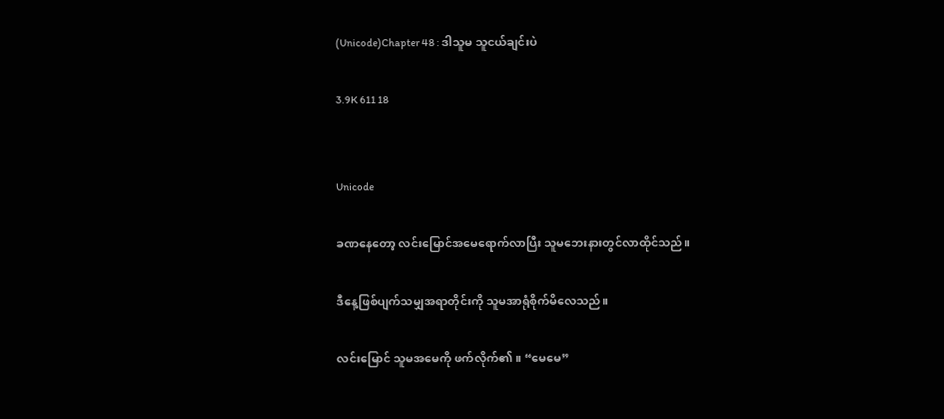(Unicode)Chapter 48 : ဒါသူမ သူငယ်ချင်းပဲ

3.9K 611 18


Unicode

ခဏနေတော့ လင်းမြောင်အမေရောက်လာပြီး သူမဘေးနားတွင်လာထိုင်သည်။

ဒီနေ့ဖြစ်ပျက်သမျှအရာတိုင်းကို သူမအာရုံစိုက်မိလေသည်။

လင်းမြောင် သူမအမေကို ဖက်လိုက်၏။ “မေမေ”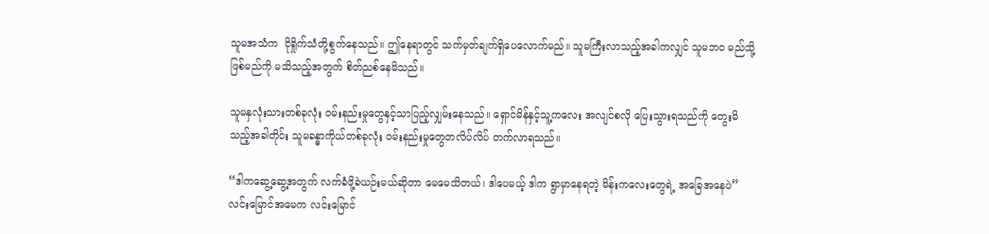သူမအသံက  ငိုရှိုက်သံတို့စွက်နေသည်။ ဤနေရာတွင် သက်မှတ်ချက်ရှိပေလောက်မည်။ သူမကြီးလာသည့်အခါကလျှင် သူမဘဝ မည်သို့ဖြစ်မည်ကို မသိသည့်အတွက် စိတ်ညစ်နေမိသည်။

သူမနှလုံးသားတစ်ခုလုံး ဝမ်းနည်းမှုတွေနှင့်သာပြည့်လျှမ်းနေသည်။ ရှောင်မိန်နှင့်သူ့ကလေး အလျင်စလို ပြေးသွားရသည်ကို တွေးမိသည့်အခါတိုင်း သူမခန္ဓာကိုယ်တစ်ခုလုံး ဝမ်းနည်းမှုတွေတလိပ်လိပ် တက်လာရသည်။

“ဒါကဆွေ့ဆွေ့အတွက် လက်ခံဖို့ခဲယဉ်းမယ်ဆိုတာ မေမေသိတယ်၊ ဒါပေမယ့် ဒါက ရွာမှာနေရတဲ့ မိန်းကလေးတွေရဲ့ အခြေအနေပဲ” လင်းမြောင်အမေက လင်းမြောင်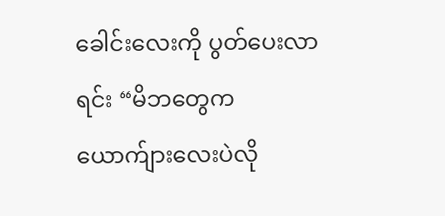ခေါင်းလေးကို ပွတ်ပေးလာရင်း “မိဘတွေက ယောက်ျားလေးပဲလို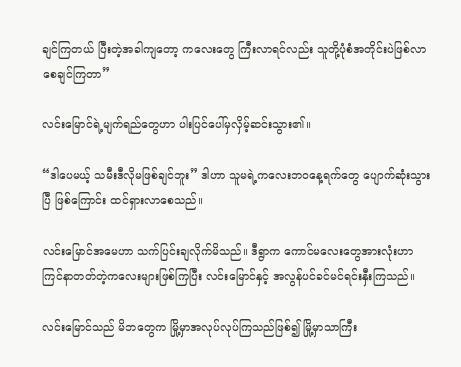ချင်ကြတယ် ပြီးတဲ့အခါကျတော့ ကလေးတွေ ကြီးလာရင်လည်း သူတို့ပုံစံအတိုင်းပဲဖြစ်လာစေချင်ကြတာ”

လင်းမြောင်ရဲ့မျက်ရည်တွေဟာ ပါးပြင်ပေါ်မှလှိမ့်ဆင်းသွား၏။

“ဒါပေမယ့် သမီးဒီလိုမဖြစ်ချင်ဘူး” ဒါဟာ သူမရဲ့ကလေးဘဝနေ့ရက်တွေ ပျောက်ဆုံးသွားပြီ ဖြစ်ကြောင်း ထင်ရှားလာစေသည်။

လင်းမြောင်အမေဟာ သက်ပြင်းချလိုက်မိသည်။ ဒီရွာက ကောင်မလေးတွေအားလုံးဟာ ကြင်နာတတ်တဲ့ကလေးများဖြစ်ကြပြီး လင်းမြောင်နှင့် အလွန်ပင်ခင်မင်ရင်းနှီးကြသည်။

လင်းမြောင်သည် မိဘတွေက မြို့မှာအလုပ်လုပ်ကြသည်ဖြစ်၍ မြို့မှာသာကြီး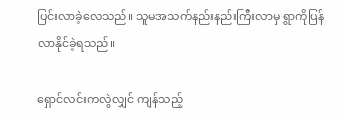ပြင်းလာခဲ့လေသည်။ သူမအသက်နည်းနည်းကြီးလာမှ ရွာကိုပြန်လာနိုင်ခဲ့ရသည်။

ရှောင်လင်းကလွဲလျှင် ကျန်သည့်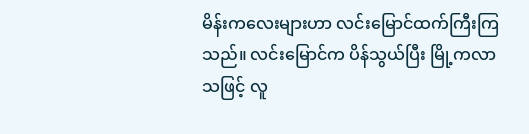မိန်းကလေးများဟာ လင်းမြောင်ထက်ကြီးကြသည်။ လင်းမြောင်က ပိန်သွယ်ပြီး မြို့ကလာသဖြင့် လူ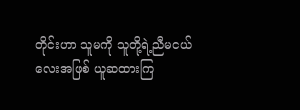တိုင်းဟာ သူမကို သူတို့ရဲ့ညီမငယ်လေးအဖြစ် ယူဆထားကြ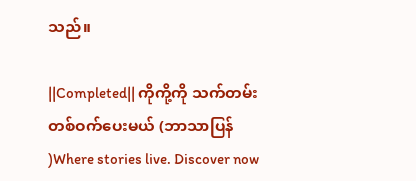သည်။

||Completed|| ကိုကို့ကို သက်တမ်းတစ်ဝက်ပေးမယ် (ဘာသာပြန် )Where stories live. Discover now